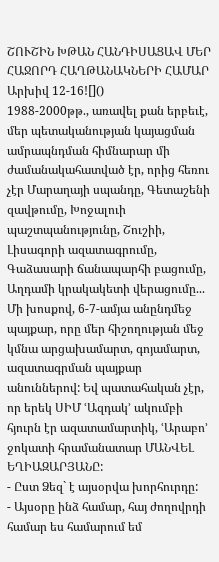ՇՈՒՇԻՆ ԽԹԱՆ ՀԱՆԴԻՍԱՑԱՎ ՄԵՐ ՀԱՋՈՐԴ ՀԱՂԹԱՆԱԿՆԵՐԻ ՀԱՄԱՐ
Արխիվ 12-16![]()
1988-2000թթ., առավել քան երբեւէ, մեր պետականության կայացման ամրապնդման հիմնարար մի ժամանակահատված էր, որից հեռու չէր Մարաղայի սպանդը, Գետաշենի զավթումը, Խոջալուի պաշտպանությունը, Շուշիի, Լիսագորի ազատագրումը, Գաձասարի ճանապարհի բացումը, Աղդամի կրակակետի վերացումը... Մի խոսքով, 6-7-ամյա անընդմեջ պայքար, որը մեր հիշողության մեջ կմնա արցախամարտ, գոյամարտ, ազատագրման պայքար անուններով: Եվ պատահական չէր, որ երեկ ՍԻՄ ՙԱզդակ՚ ակումբի հյուրն էր ազատամարտիկ, ՙԱրաբո՚ ջոկատի հրամանատար ՄԱՆՎԵԼ ԵՂԻԱԶԱՐՅԱՆԸ:
- Ըստ Ձեզ` է այսօրվա խորհուրդը:
- Այսօրը ինձ համար, հայ ժողովրդի համար ես համարում եմ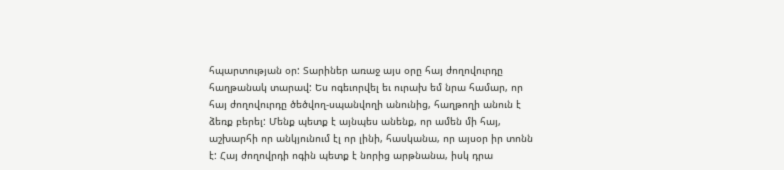հպարտության օր: Տարիներ առաջ այս օրը հայ ժողովուրդը հաղթանակ տարավ: Ես ոգեւորվել եւ ուրախ եմ նրա համար, որ հայ ժողովուրդը ծեծվող-սպանվողի անունից, հաղթողի անուն է ձեռք բերել: Մենք պետք է այնպես անենք, որ ամեն մի հայ, աշխարհի որ անկյունում էլ որ լինի, հասկանա, որ այսօր իր տոնն է: Հայ ժողովրդի ոգին պետք է նորից արթնանա, իսկ դրա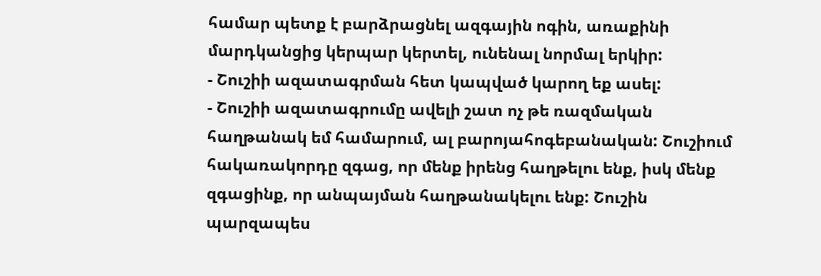համար պետք է բարձրացնել ազգային ոգին, առաքինի մարդկանցից կերպար կերտել, ունենալ նորմալ երկիր:
- Շուշիի ազատագրման հետ կապված կարող եք ասել:
- Շուշիի ազատագրումը ավելի շատ ոչ թե ռազմական հաղթանակ եմ համարում, ալ բարոյահոգեբանական: Շուշիում հակառակորդը զգաց, որ մենք իրենց հաղթելու ենք, իսկ մենք զգացինք, որ անպայման հաղթանակելու ենք: Շուշին պարզապես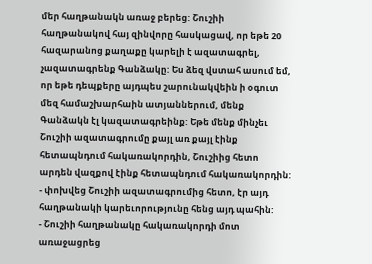մեր հաղթանակն առաջ բերեց: Շուշիի հաղթանակով հայ զինվորը հասկացավ, որ եթե 20 հազարանոց քաղաքը կարելի է ազատագրել, չազատագրենք Գանձակը: Ես ձեզ վստահ ասում եմ, որ եթե դեպքերը այդպես շարունակվեին ի օգուտ մեզ համաշխարհաին ատյաններում, մենք Գանձակն էլ կազատագրեինք: Եթե մենք մինչեւ Շուշիի ազատագրումը քայլ առ քայլ էինք հետապնդում հակառակորդին, Շուշիից հետո արդեն վազքով էինք հետապնդում հակառակորդին:
- փոխվեց Շուշիի ազատագրումից հետո, էր այդ հաղթանակի կարեւորությունը հենց այդ պահին:
- Շուշիի հաղթանակը հակառակորդի մոտ առաջացրեց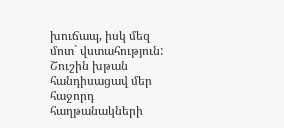խուճապ, իսկ մեզ մոտ` վստահություն: Շուշին խթան հանդիսացավ մեր հաջորդ հաղթանակների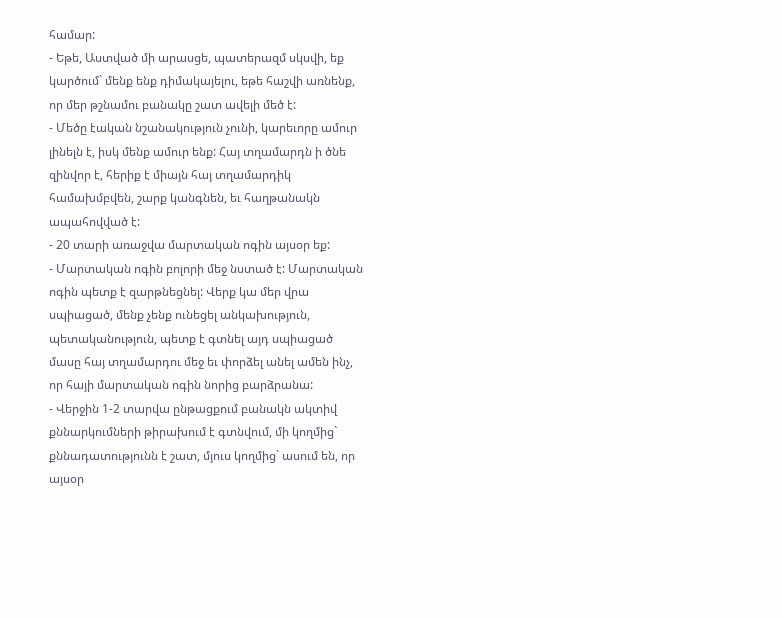համար:
- Եթե, Աստված մի արասցե, պատերազմ սկսվի, եք կարծում` մենք ենք դիմակայելու, եթե հաշվի առնենք, որ մեր թշնամու բանակը շատ ավելի մեծ է:
- Մեծը էական նշանակություն չունի, կարեւորը ամուր լինելն է, իսկ մենք ամուր ենք: Հայ տղամարդն ի ծնե զինվոր է, հերիք է միայն հայ տղամարդիկ համախմբվեն, շարք կանգնեն, եւ հաղթանակն ապահովված է:
- 20 տարի առաջվա մարտական ոգին այսօր եք:
- Մարտական ոգին բոլորի մեջ նստած է: Մարտական ոգին պետք է զարթնեցնել: Վերք կա մեր վրա սպիացած, մենք չենք ունեցել անկախություն, պետականություն, պետք է գտնել այդ սպիացած մասը հայ տղամարդու մեջ եւ փորձել անել ամեն ինչ, որ հայի մարտական ոգին նորից բարձրանա:
- Վերջին 1-2 տարվա ընթացքում բանակն ակտիվ քննարկումների թիրախում է գտնվում, մի կողմից` քննադատությունն է շատ, մյուս կողմից` ասում են, որ այսօր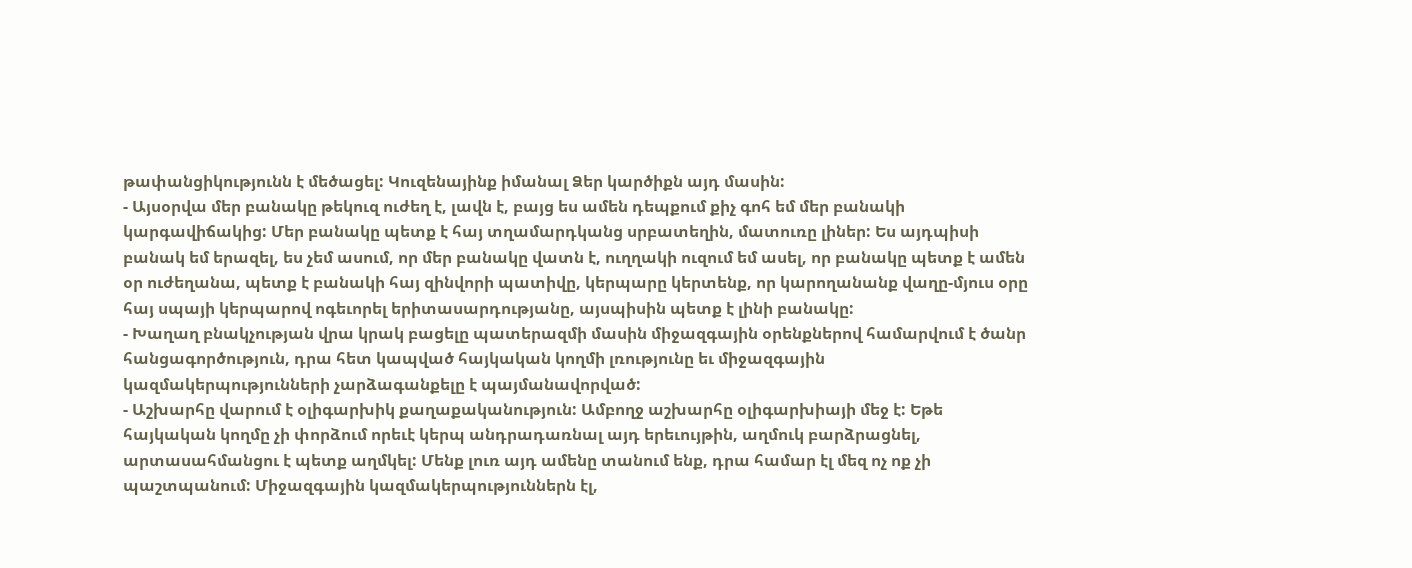թափանցիկությունն է մեծացել: Կուզենայինք իմանալ Ձեր կարծիքն այդ մասին:
- Այսօրվա մեր բանակը թեկուզ ուժեղ է, լավն է, բայց ես ամեն դեպքում քիչ գոհ եմ մեր բանակի կարգավիճակից: Մեր բանակը պետք է հայ տղամարդկանց սրբատեղին, մատուռը լիներ: Ես այդպիսի բանակ եմ երազել, ես չեմ ասում, որ մեր բանակը վատն է, ուղղակի ուզում եմ ասել, որ բանակը պետք է ամեն օր ուժեղանա, պետք է բանակի հայ զինվորի պատիվը, կերպարը կերտենք, որ կարողանանք վաղը-մյուս օրը հայ սպայի կերպարով ոգեւորել երիտասարդությանը, այսպիսին պետք է լինի բանակը:
- Խաղաղ բնակչության վրա կրակ բացելը պատերազմի մասին միջազգային օրենքներով համարվում է ծանր հանցագործություն, դրա հետ կապված հայկական կողմի լռությունը եւ միջազգային կազմակերպությունների չարձագանքելը է պայմանավորված:
- Աշխարհը վարում է օլիգարխիկ քաղաքականություն: Ամբողջ աշխարհը օլիգարխիայի մեջ է: Եթե հայկական կողմը չի փորձում որեւէ կերպ անդրադառնալ այդ երեւույթին, աղմուկ բարձրացնել, արտասահմանցու է պետք աղմկել: Մենք լուռ այդ ամենը տանում ենք, դրա համար էլ մեզ ոչ ոք չի պաշտպանում: Միջազգային կազմակերպություններն էլ,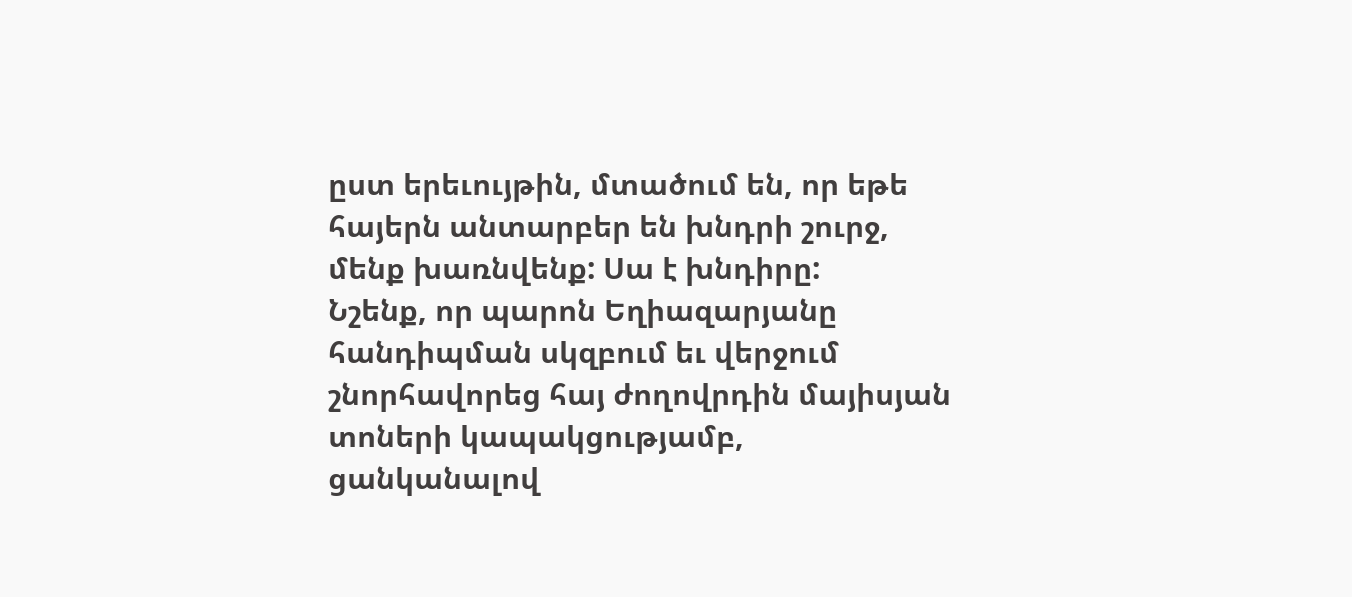ըստ երեւույթին, մտածում են, որ եթե հայերն անտարբեր են խնդրի շուրջ, մենք խառնվենք: Սա է խնդիրը:
Նշենք, որ պարոն Եղիազարյանը հանդիպման սկզբում եւ վերջում շնորհավորեց հայ ժողովրդին մայիսյան տոների կապակցությամբ, ցանկանալով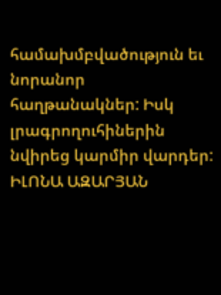համախմբվածություն եւ նորանոր հաղթանակներ: Իսկ լրագրողուհիներին նվիրեց կարմիր վարդեր:
ԻԼՈՆԱ ԱԶԱՐՅԱՆ